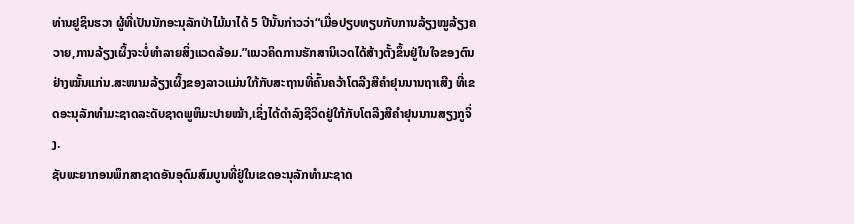ທ່ານຢູຊິນຮວາ ຜູ້ທີ່ເປັນນັກອະນຸລັກປ່າໄມ້ມາໄດ້ 5 ປີນັ້ນກ່າວວ່າ“ເມື່ອປຽບທຽບກັບການລ້ຽງໝູລ້ຽງຄວາຍ,ການລ້ຽງເຜິ້ງຈະບໍ່ທຳລາຍສິ່ງແວດລ້ອມ.”ແນວຄິດການຮັກສານິເວດໄດ້ສ້າງຕັ້ງຂຶ້ນຢູ່ໃນໃຈຂອງຕົນຢ່າງໝັ້ນແກ່ນ.ສະໜາມລ້ຽງເຜິ້ງຂອງລາວແມ່ນໃກ້ກັບສະຖານທີ່ຄົ້ນຄວ້າໂຕລີງສີຄຳຢຸນນານຖາເສີງ ທີ່ເຂດອະນຸລັກທຳມະຊາດລະດັບຊາດພູຫິມະປາຍໝ້າ,ເຊິ່ງໄດ້ດຳລົງຊີວິດຢູ່ໃກ້ກັບໂຕລີງສີຄຳຢຸນນານສຽງກູຈິ່ງ.
ຊັບພະຍາກອນພຶກສາຊາດອັນອຸດົມສົມບູນທີ່ຢູ່ໃນເຂດອະນຸລັກທຳມະຊາດ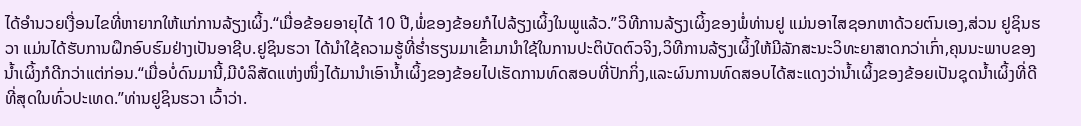ໄດ້ອຳນວຍເງື່ອນໄຂທີ່ຫາຍາກໃຫ້ແກ່ການລ້ຽງເຜິ້ງ.“ເມື່ອຂ້ອຍອາຍຸໄດ້ 10 ປີ,ພໍ່ຂອງຂ້ອຍກໍໄປລ້ຽງເຜິ້ງໃນພູແລ້ວ.”ວິທີການລ້ຽງເຜິ້ງຂອງພໍ່ທ່ານຢູ ແມ່ນອາໄສຊອກຫາດ້ວຍຕົນເອງ,ສ່ວນ ຢູຊິນຮວາ ແມ່ນໄດ້ຮັບການຝຶກອົບຮົມຢ່າງເປັນອາຊີບ.ຢູຊິນຮວາ ໄດ້ນຳໃຊ້ຄວາມຮູ້ທີ່ຮ່ຳຮຽນມາເຂົ້າມານຳໃຊ້ໃນການປະຕິບັດຕົວຈິງ,ວິທີການລ້ຽງເຜິ້ງໃຫ້ມີລັກສະນະວິທະຍາສາດກວ່າເກົ່າ,ຄຸນນະພາບຂອງນໍ້າເຜິ້ງກໍດີກວ່າແຕ່ກ່ອນ.“ເມື່ອບໍ່ດົນມານີ້,ມີບໍລິສັດແຫ່ງໜຶ່ງໄດ້ມານຳເອົານໍ້າເຜິ້ງຂອງຂ້ອຍໄປເຮັດການທົດສອບທີ່ປັກກິ່ງ,ແລະຜົນການທົດສອບໄດ້ສະແດງວ່ານໍ້າເຜິ້ງຂອງຂ້ອຍເປັນຊຸດນໍ້າເຜິ້ງທີ່ດີທີ່ສຸດໃນທົ່ວປະເທດ.”ທ່ານຢູຊິນຮວາ ເວົ້າວ່າ.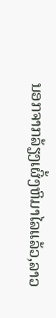ນອກຈາກລ້ຽງເຜິ້ງຫິມາໄລແລ້ວ,ລາວ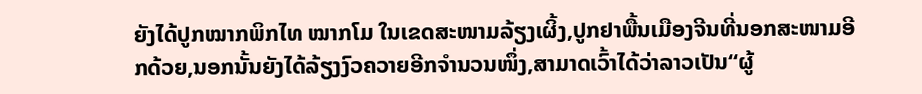ຍັງໄດ້ປູກໝາກພິກໄທ ໝາກໂມ ໃນເຂດສະໜາມລ້ຽງເຜິ້ງ,ປູກຢາພື້ນເມືອງຈີນທີ່ນອກສະໜາມອີກດ້ວຍ,ນອກນັ້ນຍັງໄດ້ລ້ຽງງົວຄວາຍອີກຈຳນວນໜຶ່ງ,ສາມາດເວົ້າໄດ້ວ່າລາວເປັນ“ຜູ້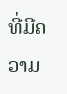ທີ່ມີຄວາມ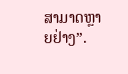ສາມາດຫຼາຍຢ່າງ”.